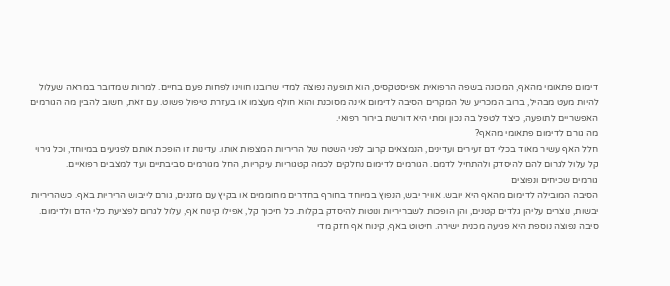דימום פתאומי מהאף, המכונה בשפה הרפואית אפיסטקסיס, הוא תופעה נפוצה למדי שרובנו חווינו לפחות פעם בחיים. למרות שמדובר במראה שעלול להיות מעט מבהיל, ברוב המכריע של המקרים הסיבה לדימום אינה מסוכנת והוא חולף מעצמו או בעזרת טיפול פשוט. עם זאת, חשוב להבין מה הגורמים האפשריים לתופעה, כיצד לטפל בה נכון ומתי היא דורשת בירור רפואי.
מה גורם לדימום פתאומי מהאף?
חלל האף עשיר מאוד בכלי דם זעירים ועדינים, הנמצאים קרוב לפני השטח של הריריות המצפות אותו. עדינות זו הופכת אותם לפגיעים במיוחד, וכל גירוי קל עלול לגרום להם להיסדק ולהתחיל לדמם. הגורמים לדימום נחלקים לכמה קטגוריות עיקריות, החל מגורמים סביבתיים ועד למצבים רפואיים.
גורמים שכיחים ונפוצים
הסיבה המובילה לדימום מהאף היא יובש. אוויר יבש, הנפוץ במיוחד בחורף בחדרים מחוממים או בקיץ עם מזגנים, גורם לייבוש הריריות באף. כשהריריות יבשות, נוצרים עליהן גלדים קטנים, והן הופכות לשבריריות ונוטות להיסדק בקלות. כל חיכוך קל, אפילו קינוח אף, עלול לגרום לפציעת כלי הדם ולדימום.
סיבה נפוצה נוספת היא פגיעה מכנית ישירה. חיטוט באף, קינוח אף חזק מדי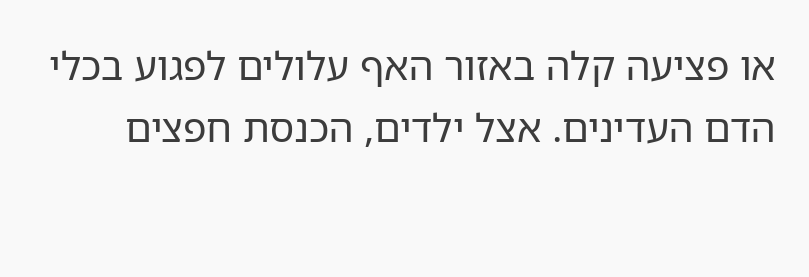או פציעה קלה באזור האף עלולים לפגוע בכלי הדם העדינים. אצל ילדים, הכנסת חפצים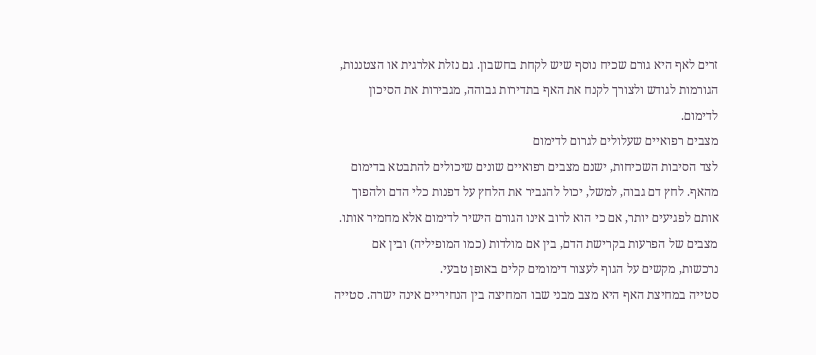זרים לאף היא גורם שכיח נוסף שיש לקחת בחשבון. גם נזלת אלרגית או הצטננות, הגורמות לגודש ולצורך לקנח את האף בתדירות גבוהה, מגבירות את הסיכון לדימום.
מצבים רפואיים שעלולים לגרום לדימום
לצד הסיבות השכיחות, ישנם מצבים רפואיים שונים שיכולים להתבטא בדימום מהאף. לחץ דם גבוה, למשל, יכול להגביר את הלחץ על דפנות כלי הדם ולהפוך אותם לפגיעים יותר, אם כי הוא לרוב אינו הגורם הישיר לדימום אלא מחמיר אותו. מצבים של הפרעות בקרישת הדם, בין אם מולדות (כמו המופיליה) ובין אם נרכשות, מקשים על הגוף לעצור דימומים קלים באופן טבעי.
סטייה במחיצת האף היא מצב מבני שבו המחיצה בין הנחיריים אינה ישרה. סטייה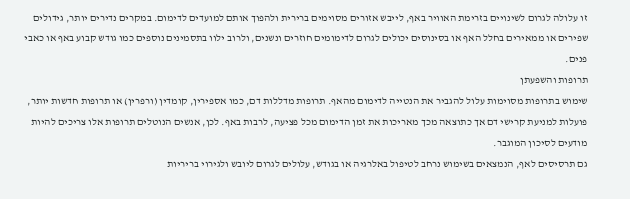זו עלולה לגרום לשינויים בזרימת האוויר באף, לייבש אזורים מסוימים ברירית ולהפוך אותם למועדים לדימום. במקרים נדירים יותר, גידולים שפירים או ממאירים בחלל האף או בסינוסים יכולים לגרום לדימומים חוזרים ונשנים, ולרוב ילוו בתסמינים נוספים כמו גודש קבוע באף או כאבי פנים.
תרופות והשפעתן
שימוש בתרופות מסוימות עלול להגביר את הנטייה לדימום מהאף. תרופות מדללות דם, כמו אספירין, קומדין (ורפרין) או תרופות חדשות יותר, פועלות למניעת קרישי דם אך כתוצאה מכך מאריכות את זמן הדימום מכל פציעה, לרבות באף. לכן, אנשים הנוטלים תרופות אלו צריכים להיות מודעים לסיכון המוגבר.
גם תרסיסים לאף, הנמצאים בשימוש נרחב לטיפול באלרגיה או בגודש, עלולים לגרום ליובש ולגירוי בריריות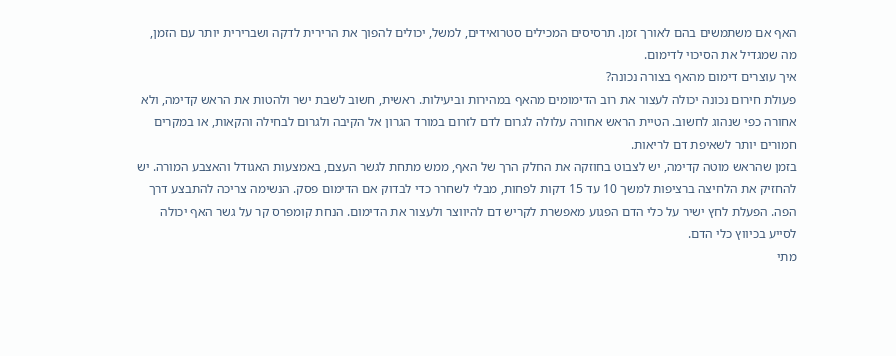האף אם משתמשים בהם לאורך זמן. תרסיסים המכילים סטרואידים, למשל, יכולים להפוך את הרירית לדקה ושברירית יותר עם הזמן, מה שמגדיל את הסיכוי לדימום.
איך עוצרים דימום מהאף בצורה נכונה?
פעולת חירום נכונה יכולה לעצור את רוב הדימומים מהאף במהירות וביעילות. ראשית, חשוב לשבת ישר ולהטות את הראש קדימה, ולא אחורה כפי שנהוג לחשוב. הטיית הראש אחורה עלולה לגרום לדם לזרום במורד הגרון אל הקיבה ולגרום לבחילה והקאות, או במקרים חמורים יותר לשאיפת דם לריאות.
בזמן שהראש מוטה קדימה, יש לצבוט בחוזקה את החלק הרך של האף, ממש מתחת לגשר העצם, באמצעות האגודל והאצבע המורה. יש להחזיק את הלחיצה ברציפות למשך 10 עד 15 דקות לפחות, מבלי לשחרר כדי לבדוק אם הדימום פסק. הנשימה צריכה להתבצע דרך הפה. הפעלת לחץ ישיר על כלי הדם הפגוע מאפשרת לקריש דם להיווצר ולעצור את הדימום. הנחת קומפרס קר על גשר האף יכולה לסייע בכיווץ כלי הדם.
מתי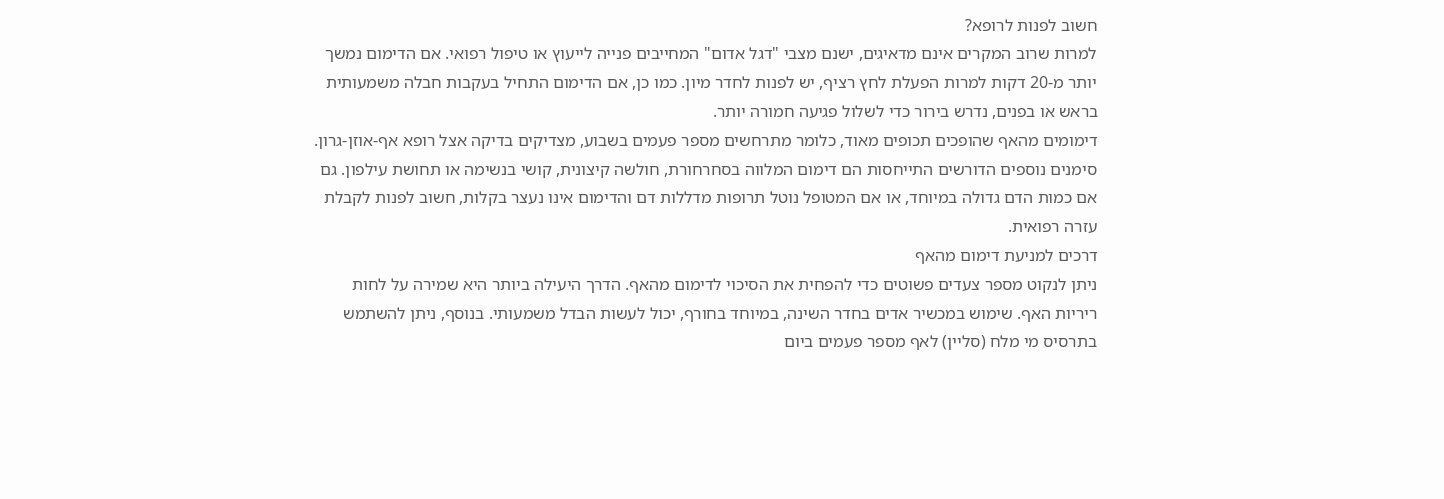חשוב לפנות לרופא?
למרות שרוב המקרים אינם מדאיגים, ישנם מצבי "דגל אדום" המחייבים פנייה לייעוץ או טיפול רפואי. אם הדימום נמשך יותר מ-20 דקות למרות הפעלת לחץ רציף, יש לפנות לחדר מיון. כמו כן, אם הדימום התחיל בעקבות חבלה משמעותית בראש או בפנים, נדרש בירור כדי לשלול פגיעה חמורה יותר.
דימומים מהאף שהופכים תכופים מאוד, כלומר מתרחשים מספר פעמים בשבוע, מצדיקים בדיקה אצל רופא אף-אוזן-גרון. סימנים נוספים הדורשים התייחסות הם דימום המלווה בסחרחורת, חולשה קיצונית, קושי בנשימה או תחושת עילפון. גם אם כמות הדם גדולה במיוחד, או אם המטופל נוטל תרופות מדללות דם והדימום אינו נעצר בקלות, חשוב לפנות לקבלת עזרה רפואית.
דרכים למניעת דימום מהאף
ניתן לנקוט מספר צעדים פשוטים כדי להפחית את הסיכוי לדימום מהאף. הדרך היעילה ביותר היא שמירה על לחות ריריות האף. שימוש במכשיר אדים בחדר השינה, במיוחד בחורף, יכול לעשות הבדל משמעותי. בנוסף, ניתן להשתמש בתרסיס מי מלח (סליין) לאף מספר פעמים ביום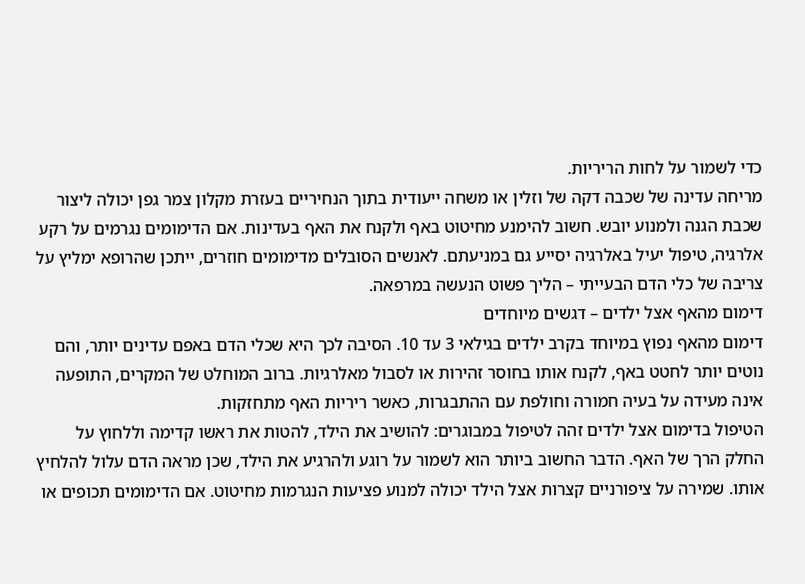כדי לשמור על לחות הריריות.
מריחה עדינה של שכבה דקה של וזלין או משחה ייעודית בתוך הנחיריים בעזרת מקלון צמר גפן יכולה ליצור שכבת הגנה ולמנוע יובש. חשוב להימנע מחיטוט באף ולקנח את האף בעדינות. אם הדימומים נגרמים על רקע אלרגיה, טיפול יעיל באלרגיה יסייע גם במניעתם. לאנשים הסובלים מדימומים חוזרים, ייתכן שהרופא ימליץ על צריבה של כלי הדם הבעייתי – הליך פשוט הנעשה במרפאה.
דימום מהאף אצל ילדים – דגשים מיוחדים
דימום מהאף נפוץ במיוחד בקרב ילדים בגילאי 3 עד 10. הסיבה לכך היא שכלי הדם באפם עדינים יותר, והם נוטים יותר לחטט באף, לקנח אותו בחוסר זהירות או לסבול מאלרגיות. ברוב המוחלט של המקרים, התופעה אינה מעידה על בעיה חמורה וחולפת עם ההתבגרות, כאשר ריריות האף מתחזקות.
הטיפול בדימום אצל ילדים זהה לטיפול במבוגרים: להושיב את הילד, להטות את ראשו קדימה וללחוץ על החלק הרך של האף. הדבר החשוב ביותר הוא לשמור על רוגע ולהרגיע את הילד, שכן מראה הדם עלול להלחיץ אותו. שמירה על ציפורניים קצרות אצל הילד יכולה למנוע פציעות הנגרמות מחיטוט. אם הדימומים תכופים או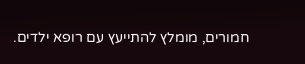חמורים, מומלץ להתייעץ עם רופא ילדים.